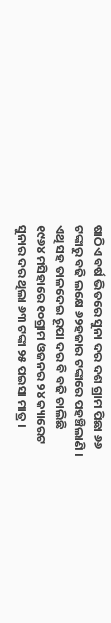ଷାଠିଏ ବର୍ଷ ଭିତରେ ସୁନା ଦର ଦଶ ଗ୍ରାମ ପିଛା ୬୬ ଟଙ୍କାରୁ ବଢି ଲକ୍ଷେ ୬୨ହଜାର ଟଙ୍କାରେ ପହଞ୍ଚିଲାଣି । ଏଥି ସହ ତାଳଦେଇ ରୂପା ଦର ବି ବଢି ଚାଲିଛି
୧୯୬୪ ମସିହାରେ ୧୦ଗ୍ରାମ ଓଜନର ୨୪ କ୍ୟାରେଟ ସୁନାର ଦର ଥିଲା ୬୩ ଟଙ୍କା ୨୫ ପଇସା ମାତ୍ର ।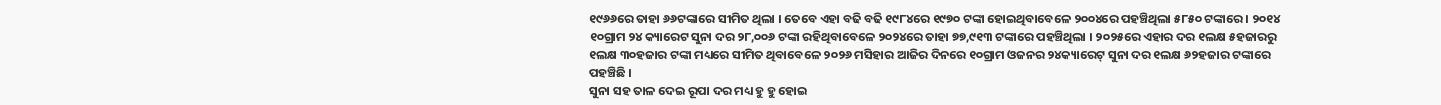୧୯୬୬ରେ ତାହା ୬୬ଟଙ୍କାରେ ସୀମିତ ଥିଲା । ତେବେ ଏହା ବଢି ବଢି ୧୯୮୪ରେ ୧୯୭୦ ଟଙ୍କା ହୋଇଥିବାବେଳେ ୨୦୦୪ରେ ପହଞ୍ଚିଥିଲା ୫୮୫୦ ଟଙ୍କାରେ । ୨୦୧୪ ୧୦ଗ୍ରାମ ୨୪ କ୍ୟାରେଟ ସୁନା ଦର ୨୮,୦୦୬ ଟଙ୍କା ରହିଥିବାବେଳେ ୨୦୨୪ରେ ତାହା ୭୭,୯୧୩ ଟଙ୍କାରେ ପହଞ୍ଚିଥିଲା । ୨୦୨୫ରେ ଏହାର ଦର ୧ଲକ୍ଷ ୫ହଜାରରୁ ୧ଲକ୍ଷ ୩୦ହଜାର ଟଙ୍କା ମଧ୍ୟରେ ସୀମିତ ଥିବାବେଳେ ୨୦୨୬ ମସିହାର ଆଜିର ଦିନରେ ୧୦ଗ୍ରାମ ଓଜନର ୨୪କ୍ୟାରେଟ୍ ସୁନା ଦର ୧ଲକ୍ଷ ୬୨ହଜାର ଟଙ୍କାରେ ପହଞ୍ଚିଛି ।
ସୁନା ସହ ତାଳ ଦେଇ ରୂପା ଦର ମଧ୍ୟ ହୁ ହୁ ହୋଇ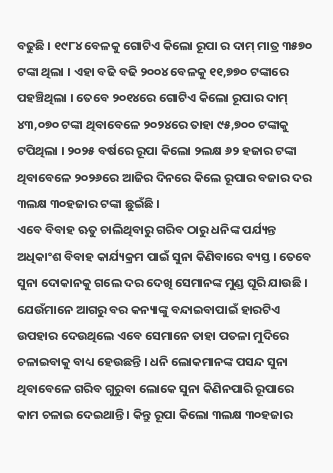ବଢୁଛି । ୧୯୮୪ ବେଳକୁ ଗୋଟିଏ କିଲୋ ରୂପା ର ଦାମ୍ ମାତ୍ର ୩୫୭୦ ଟଙ୍କା ଥିଲା । ଏହା ବଢି ବଢି ୨୦୦୪ ବେଳକୁ ୧୧,୭୭୦ ଟଙ୍କାରେ ପହଞ୍ଚିଥିଲା । ତେବେ ୨୦୧୪ରେ ଗୋଟିଏ କିଲୋ ରୂପାର ଦାମ୍ ୪୩,୦୭୦ ଟଙ୍କା ଥିବାବେଳେ ୨୦୨୪ରେ ତାହା ୯୫,୭୦୦ ଟଙ୍କାକୁ ଟପିଥିଲା । ୨୦୨୫ ବର୍ଷରେ ରୂପା କିଲୋ ୨ଲକ୍ଷ ୬୨ ହଜାର ଟଙ୍କା ଥିବାବେଳେ ୨୦୨୬ରେ ଆଜିର ଦିନରେ କିଲେ ରୂପାର ବଜାର ଦର ୩ଲକ୍ଷ ୩୦ହଜାର ଟଙ୍କା ଛୁଇଁଛି ।
ଏବେ ବିବାହ ଋତୁ ଚାଲିଥିବାରୁ ଗରିବ ଠାରୁ ଧନିଙ୍କ ପର୍ଯ୍ୟନ୍ତ ଅଧିକାଂଶ ବିବାହ କାର୍ଯ୍ୟକ୍ରମ ପାଇଁ ସୁନା କିଣିବାରେ ବ୍ୟସ୍ତ । ତେବେ ସୁନା ଦୋକାନକୁ ଗଲେ ଦର ଦେଖି ସେମାନଙ୍କ ମୁଣ୍ଡ ଘୂରି ଯାଉଛି । ଯେଉଁମାନେ ଆଗରୁ ବର କନ୍ୟାଙ୍କୁ ବନ୍ଦାଇବାପାଇଁ ହାରଟିଏ ଉପହାର ଦେଉଥିଲେ ଏବେ ସେମାନେ ତାହା ପତଳା ମୁଦିରେ ଚଳାଇବାକୁ ବାଧ୍ୟ ହେଉଛନ୍ତି । ଧନି ଲୋକମାନଙ୍କ ପସନ୍ଦ ସୁନା ଥିବାବେଳେ ଗରିବ ଗୁରୁବା ଲୋକେ ସୁନା କିଣିନପାରି ରୂପାରେ କାମ ଚଳାଇ ଦେଇଥାନ୍ତି । କିନ୍ତୁ ରୂପା କିଲୋ ୩ଲକ୍ଷ ୩୦ହଜାର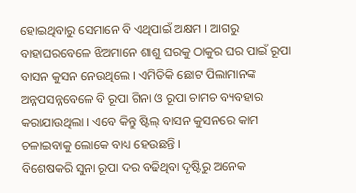ହୋଇଥିବାରୁ ସେମାନେ ବି ଏଥିପାଇଁ ଅକ୍ଷମ । ଆଗରୁ ବାହାଘରବେଳେ ଝିଅମାନେ ଶାଶୁ ଘରକୁ ଠାକୁର ଘର ପାଇଁ ରୂପା ବାସନ କୁସନ ନେଉଥିଲେ । ଏମିତିକି ଛୋଟ ପିଲାମାନଙ୍କ ଅନ୍ନପସନ୍ନବେଳେ ବି ରୂପା ଗିନା ଓ ରୂପା ଚାମଚ ବ୍ୟବହାର କରାଯାଉଥିଲା । ଏବେ କିନ୍ତୁ ଷ୍ଟିଲ୍ ବାସନ କୁସନରେ କାମ ଚଳାଇବାକୁ ଲୋକେ ବାଧ୍ୟ ହେଉଛନ୍ତି ।
ବିଶେଷକରି ସୁନା ରୂପା ଦର ବଢିଥିବା ଦୃଷ୍ଟିରୁ ଅନେକ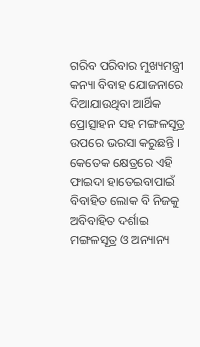ଗରିବ ପରିବାର ମୁଖ୍ୟମନ୍ତ୍ରୀ କନ୍ୟା ବିବାହ ଯୋଜନାରେ ଦିଆଯାଉଥିବା ଆର୍ଥିକ ପ୍ରୋତ୍ସାହନ ସହ ମଙ୍ଗଳସୂତ୍ର ଉପରେ ଭରସା କରୁଛନ୍ତି । କେତେକ କ୍ଷେତ୍ରରେ ଏହି ଫାଇଦା ହାତେଇବାପାଇଁ ବିବାହିତ ଲୋକ ବି ନିଜକୁ ଅବିବାହିତ ଦର୍ଶାଇ ମଙ୍ଗଳସୂତ୍ର ଓ ଅନ୍ୟାନ୍ୟ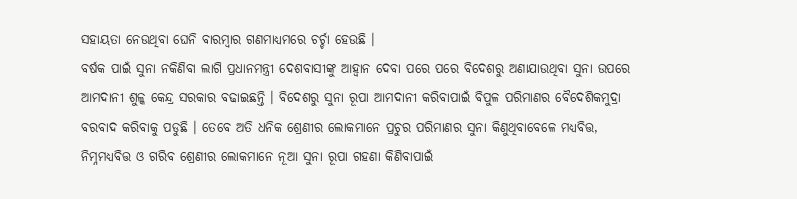ସହାୟତା ନେଉଥିବା ଘେନି ବାରମ୍ବାର ଗଣମାଧ୍ୟମରେ ଚର୍ଚ୍ଚା ହେଉଛି ।
ବର୍ଷକ ପାଇଁ ସୁନା ନକିଣିବା ଲାଗି ପ୍ରଧାନମନ୍ତ୍ରୀ ଦେଶବାସୀଙ୍କୁ ଆହ୍ୱାନ ଦେବା ପରେ ପରେ ବିଦେଶରୁ ଅଣାଯାଉଥିବା ସୁନା ଉପରେ ଆମଦାନୀ ଶୁଳ୍କ କେନ୍ଦ୍ର ସରକାର ବଢାଇଛନ୍ତି । ବିଦେଶରୁ ସୁନା ରୂପା ଆମଦାନୀ କରିବାପାଇଁ ବିପୁଳ ପରିମାଣର ବୈଦେଶିକମୁଦ୍ରା ବରବାଦ କରିବାକୁ ପଡୁଛି । ତେବେ ଅତି ଧନିକ ଶ୍ରେଣୀର ଲୋକମାନେ ପ୍ରଚୁର ପରିମାଣର ସୁନା କିଣୁଥିବାବେଳେ ମଧ୍ୟବିତ୍ତ, ନିମ୍ନମଧ୍ୟବିତ୍ତ ଓ ଗରିବ ଶ୍ରେଣୀର ଲୋକମାନେ ନୂଆ ସୁନା ରୂପା ଗହଣା କିଣିବାପାଇଁ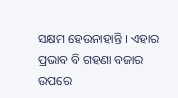ସକ୍ଷମ ହେଉନାହାନ୍ତି । ଏହାର ପ୍ରଭାବ ବି ଗହଣା ବଜାର ଉପରେ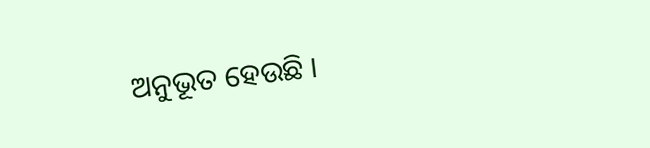ଅନୁଭୂତ ହେଉଛି ।